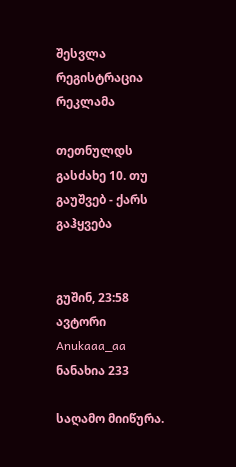შესვლა
რეგისტრაცია
რეკლამა

თეთნულდს გასძახე 10. თუ გაუშვებ - ქარს გაჰყვება


გუშინ, 23:58
ავტორი Anukaaa_aa
ნანახია 233

საღამო მიიწურა.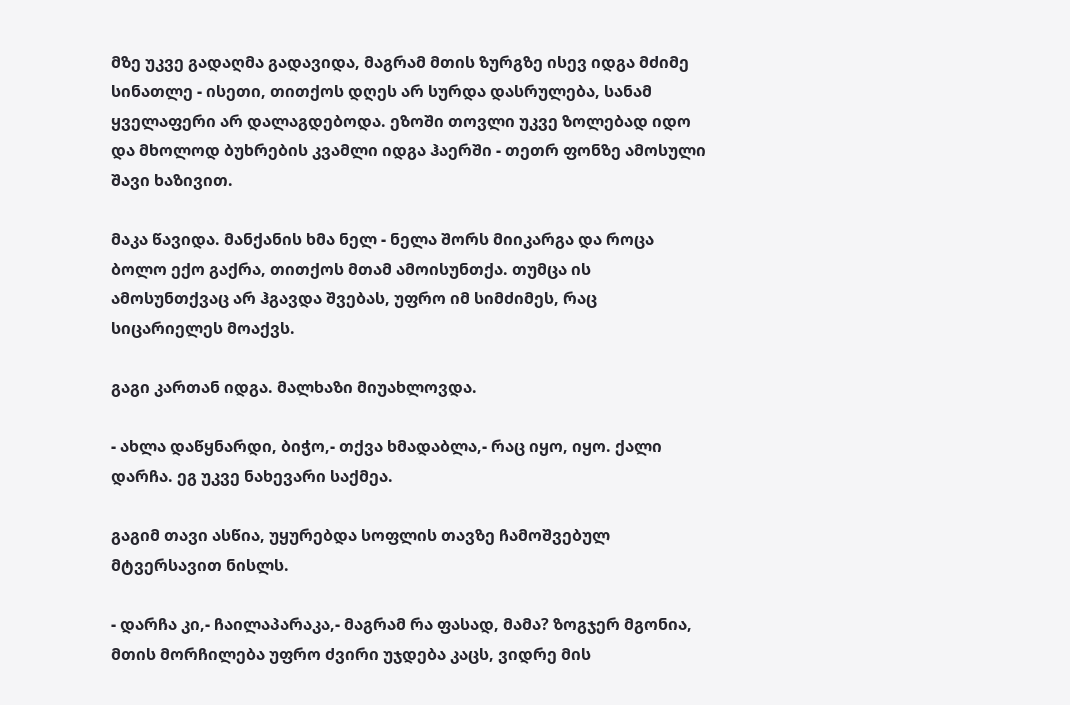მზე უკვე გადაღმა გადავიდა, მაგრამ მთის ზურგზე ისევ იდგა მძიმე სინათლე - ისეთი, თითქოს დღეს არ სურდა დასრულება, სანამ ყველაფერი არ დალაგდებოდა. ეზოში თოვლი უკვე ზოლებად იდო  და მხოლოდ ბუხრების კვამლი იდგა ჰაერში - თეთრ ფონზე ამოსული შავი ხაზივით.

მაკა წავიდა. მანქანის ხმა ნელ - ნელა შორს მიიკარგა და როცა ბოლო ექო გაქრა, თითქოს მთამ ამოისუნთქა. თუმცა ის ამოსუნთქვაც არ ჰგავდა შვებას, უფრო იმ სიმძიმეს, რაც სიცარიელეს მოაქვს.

გაგი კართან იდგა. მალხაზი მიუახლოვდა.

- ახლა დაწყნარდი, ბიჭო,- თქვა ხმადაბლა,- რაც იყო, იყო. ქალი დარჩა. ეგ უკვე ნახევარი საქმეა.

გაგიმ თავი ასწია, უყურებდა სოფლის თავზე ჩამოშვებულ მტვერსავით ნისლს.

- დარჩა კი,- ჩაილაპარაკა,- მაგრამ რა ფასად, მამა? ზოგჯერ მგონია, მთის მორჩილება უფრო ძვირი უჯდება კაცს, ვიდრე მის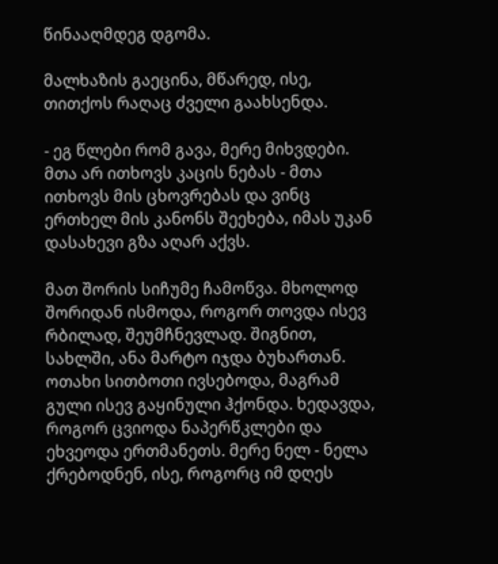წინააღმდეგ დგომა.

მალხაზის გაეცინა, მწარედ, ისე, თითქოს რაღაც ძველი გაახსენდა.

- ეგ წლები რომ გავა, მერე მიხვდები. მთა არ ითხოვს კაცის ნებას - მთა ითხოვს მის ცხოვრებას და ვინც ერთხელ მის კანონს შეეხება, იმას უკან დასახევი გზა აღარ აქვს.

მათ შორის სიჩუმე ჩამოწვა. მხოლოდ შორიდან ისმოდა, როგორ თოვდა ისევ რბილად, შეუმჩნევლად. შიგნით, სახლში, ანა მარტო იჯდა ბუხართან. ოთახი სითბოთი ივსებოდა, მაგრამ გული ისევ გაყინული ჰქონდა. ხედავდა, როგორ ცვიოდა ნაპერწკლები და ეხვეოდა ერთმანეთს. მერე ნელ - ნელა ქრებოდნენ, ისე, როგორც იმ დღეს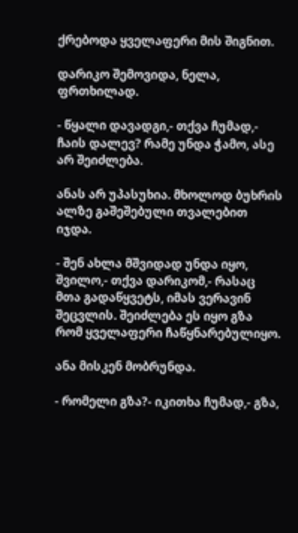ქრებოდა ყველაფერი მის შიგნით.

დარიკო შემოვიდა, ნელა, ფრთხილად.

- წყალი დავადგი,- თქვა ჩუმად,- ჩაის დალევ? რამე უნდა ჭამო, ასე არ შეიძლება.

ანას არ უპასუხია. მხოლოდ ბუხრის ალზე გაშეშებული თვალებით იჯდა.

- შენ ახლა მშვიდად უნდა იყო, შვილო,- თქვა დარიკომ,- რასაც მთა გადაწყვეტს, იმას ვერავინ შეცვლის. შეიძლება ეს იყო გზა რომ ყველაფერი ჩაწყნარებულიყო.

ანა მისკენ მობრუნდა.

- რომელი გზა?- იკითხა ჩუმად,- გზა,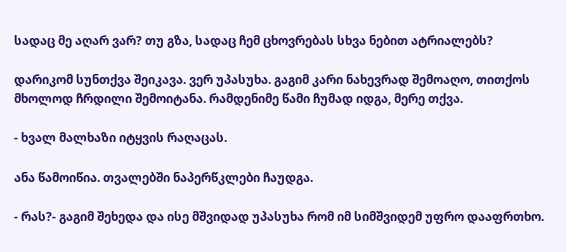სადაც მე აღარ ვარ? თუ გზა, სადაც ჩემ ცხოვრებას სხვა ნებით ატრიალებს?

დარიკომ სუნთქვა შეიკავა. ვერ უპასუხა. გაგიმ კარი ნახევრად შემოაღო, თითქოს მხოლოდ ჩრდილი შემოიტანა. რამდენიმე წამი ჩუმად იდგა, მერე თქვა.

- ხვალ მალხაზი იტყვის რაღაცას.

ანა წამოიწია. თვალებში ნაპერწკლები ჩაუდგა.

- რას?- გაგიმ შეხედა და ისე მშვიდად უპასუხა რომ იმ სიმშვიდემ უფრო დააფრთხო.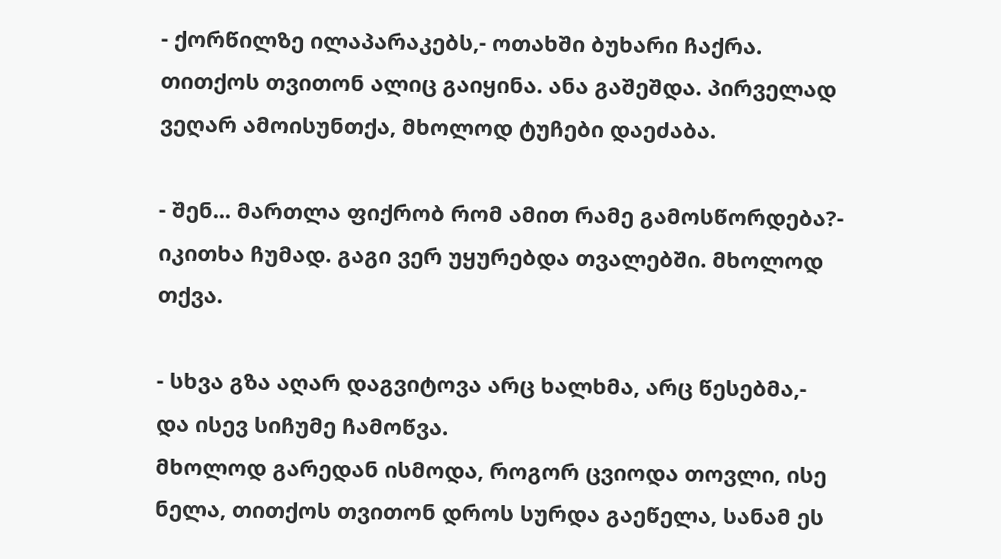- ქორწილზე ილაპარაკებს,- ოთახში ბუხარი ჩაქრა. თითქოს თვითონ ალიც გაიყინა. ანა გაშეშდა. პირველად ვეღარ ამოისუნთქა, მხოლოდ ტუჩები დაეძაბა.

- შენ... მართლა ფიქრობ რომ ამით რამე გამოსწორდება?- იკითხა ჩუმად. გაგი ვერ უყურებდა თვალებში. მხოლოდ თქვა.

- სხვა გზა აღარ დაგვიტოვა არც ხალხმა, არც წესებმა,- და ისევ სიჩუმე ჩამოწვა.
მხოლოდ გარედან ისმოდა, როგორ ცვიოდა თოვლი, ისე ნელა, თითქოს თვითონ დროს სურდა გაეწელა, სანამ ეს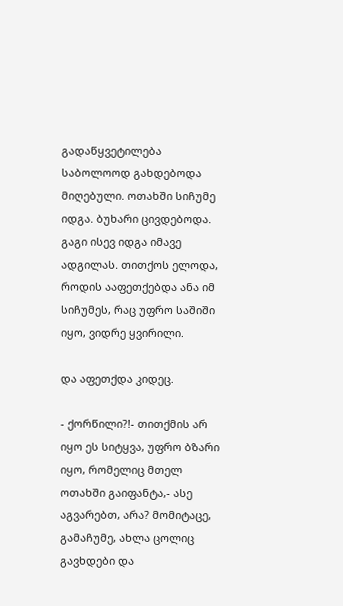გადაწყვეტილება საბოლოოდ გახდებოდა მიღებული. ოთახში სიჩუმე იდგა. ბუხარი ცივდებოდა. გაგი ისევ იდგა იმავე ადგილას. თითქოს ელოდა, როდის ააფეთქებდა ანა იმ სიჩუმეს, რაც უფრო საშიში იყო, ვიდრე ყვირილი.

და აფეთქდა კიდეც.

- ქორწილი?!- თითქმის არ იყო ეს სიტყვა, უფრო ბზარი იყო, რომელიც მთელ ოთახში გაიფანტა,- ასე აგვარებთ, არა? მომიტაცე, გამაჩუმე, ახლა ცოლიც გავხდები და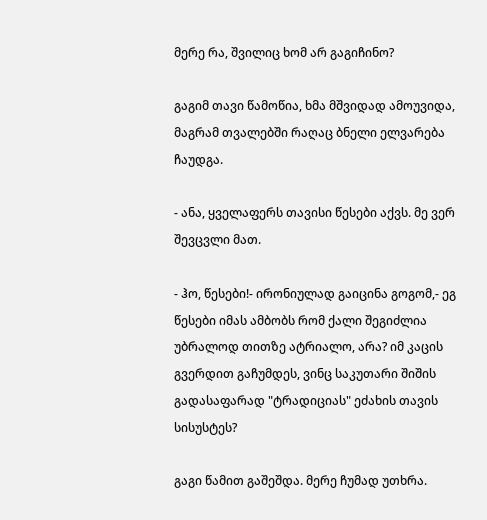მერე რა, შვილიც ხომ არ გაგიჩინო?

გაგიმ თავი წამოწია, ხმა მშვიდად ამოუვიდა, მაგრამ თვალებში რაღაც ბნელი ელვარება ჩაუდგა.

- ანა, ყველაფერს თავისი წესები აქვს. მე ვერ შევცვლი მათ.

- ჰო, წესები!- ირონიულად გაიცინა გოგომ,- ეგ წესები იმას ამბობს რომ ქალი შეგიძლია უბრალოდ თითზე ატრიალო, არა? იმ კაცის გვერდით გაჩუმდეს, ვინც საკუთარი შიშის გადასაფარად "ტრადიციას" ეძახის თავის სისუსტეს?

გაგი წამით გაშეშდა. მერე ჩუმად უთხრა.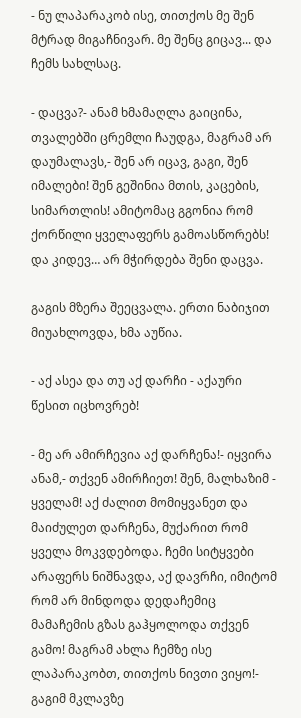- ნუ ლაპარაკობ ისე, თითქოს მე შენ მტრად მიგაჩნივარ. მე შენც გიცავ... და ჩემს სახლსაც.

- დაცვა?- ანამ ხმამაღლა გაიცინა, თვალებში ცრემლი ჩაუდგა, მაგრამ არ დაუმალავს,- შენ არ იცავ, გაგი, შენ იმალები! შენ გეშინია მთის, კაცების, სიმართლის! ამიტომაც გგონია რომ ქორწილი ყველაფერს გამოასწორებს! და კიდევ… არ მჭირდება შენი დაცვა.

გაგის მზერა შეეცვალა. ერთი ნაბიჯით მიუახლოვდა, ხმა აუწია.

- აქ ასეა და თუ აქ დარჩი - აქაური წესით იცხოვრებ!

- მე არ ამირჩევია აქ დარჩენა!- იყვირა ანამ,- თქვენ ამირჩიეთ! შენ, მალხაზიმ - ყველამ! აქ ძალით მომიყვანეთ და მაიძულეთ დარჩენა, მუქარით რომ ყველა მოკვდებოდა. ჩემი სიტყვები არაფერს ნიშნავდა, აქ დავრჩი, იმიტომ რომ არ მინდოდა დედაჩემიც მამაჩემის გზას გაჰყოლოდა თქვენ გამო! მაგრამ ახლა ჩემზე ისე ლაპარაკობთ, თითქოს ნივთი ვიყო!- გაგიმ მკლავზე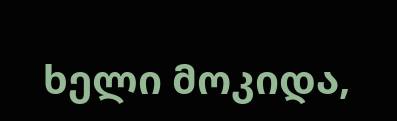ხელი მოკიდა,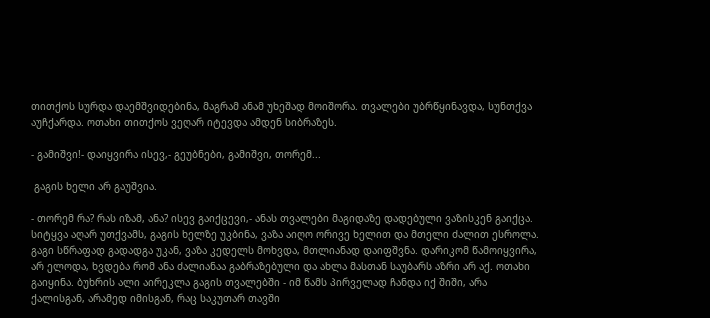თითქოს სურდა დაემშვიდებინა, მაგრამ ანამ უხეშად მოიშორა. თვალები უბრწყინავდა, სუნთქვა აუჩქარდა. ოთახი თითქოს ვეღარ იტევდა ამდენ სიბრაზეს.

- გამიშვი!- დაიყვირა ისევ,- გეუბნები, გამიშვი, თორემ...

 გაგის ხელი არ გაუშვია.

- თორემ რა? რას იზამ, ანა? ისევ გაიქცევი,- ანას თვალები მაგიდაზე დადებული ვაზისკენ გაიქცა. სიტყვა აღარ უთქვამს, გაგის ხელზე უკბინა, ვაზა აიღო ორივე ხელით და მთელი ძალით ესროლა. გაგი სწრაფად გადადგა უკან, ვაზა კედელს მოხვდა, მთლიანად დაიფშვნა. დარიკომ წამოიყვირა, არ ელოდა, ხვდება რომ ანა ძალიანაა გაბრაზებული და ახლა მასთან საუბარს აზრი არ აქ. ოთახი გაიყინა. ბუხრის ალი აირეკლა გაგის თვალებში - იმ წამს პირველად ჩანდა იქ შიში, არა ქალისგან, არამედ იმისგან, რაც საკუთარ თავში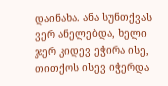დაინახა. ანა სუნთქვას ვერ ანელებდა, ხელი ჯერ კიდევ ეჭირა ისე, თითქოს ისევ იჭერდა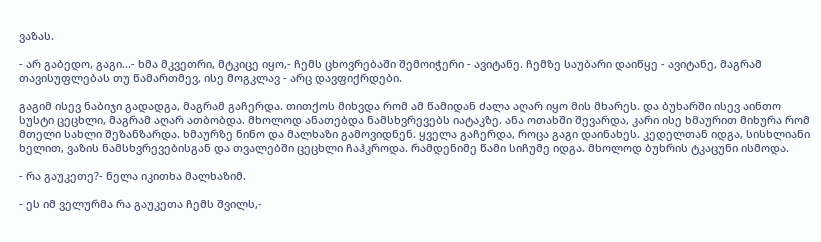ვაზას.

- არ გაბედო, გაგი...- ხმა მკვეთრი, მტკიცე იყო,- ჩემს ცხოვრებაში შემოიჭერი - ავიტანე. ჩემზე საუბარი დაიწყე - ავიტანე, მაგრამ თავისუფლებას თუ წამართმევ, ისე მოგკლავ - არც დავფიქრდები.

გაგიმ ისევ ნაბიჯი გადადგა, მაგრამ გაჩერდა. თითქოს მიხვდა რომ ამ წამიდან ძალა აღარ იყო მის მხარეს. და ბუხარში ისევ აინთო სუსტი ცეცხლი, მაგრამ აღარ ათბობდა. მხოლოდ ანათებდა ნამსხვრევებს იატაკზე. ანა ოთახში შევარდა, კარი ისე ხმაურით მიხურა რომ მთელი სახლი შეზანზარდა. ხმაურზე ნინო და მალხაზი გამოვიდნენ. ყველა გაჩერდა, როცა გაგი დაინახეს. კედელთან იდგა, სისხლიანი ხელით, ვაზის ნამსხვრევებისგან და თვალებში ცეცხლი ჩაჰკროდა. რამდენიმე წამი სიჩუმე იდგა. მხოლოდ ბუხრის ტკაცუნი ისმოდა.

- რა გაუკეთე?- ნელა იკითხა მალხაზიმ.

- ეს იმ ველურმა რა გაუკეთა ჩემს შვილს,-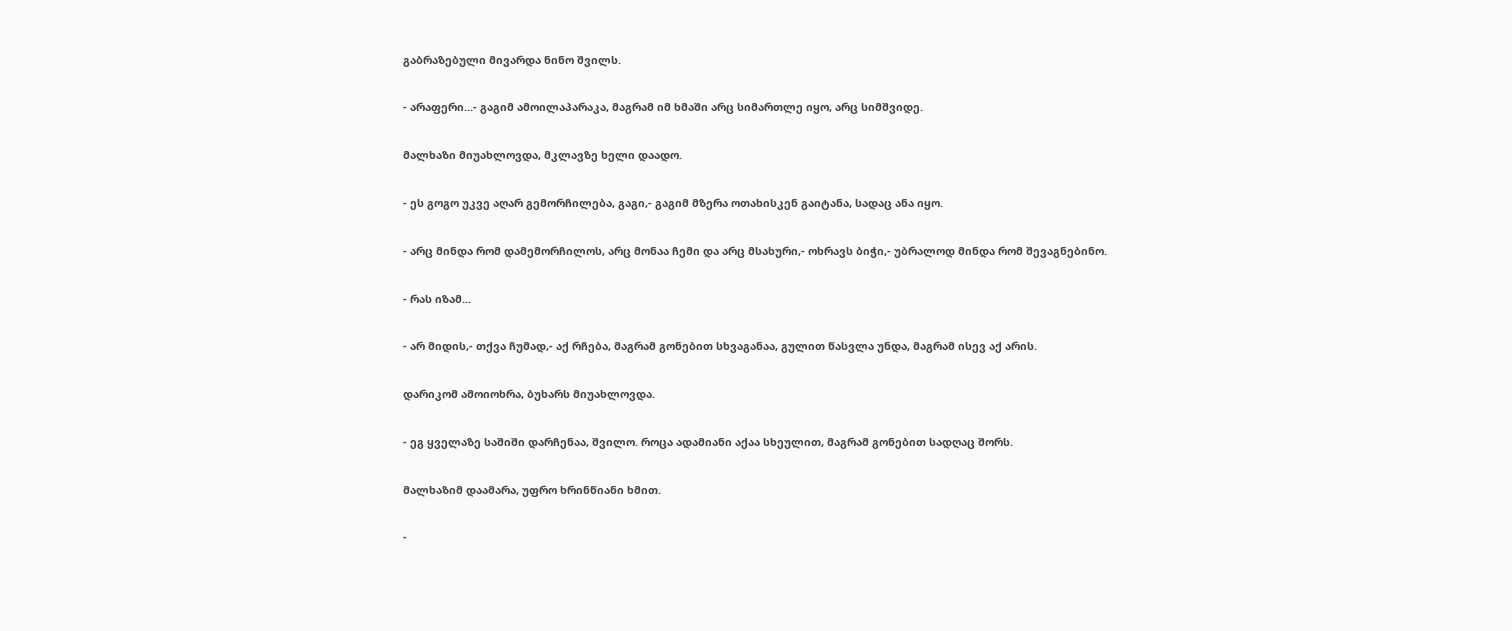გაბრაზებული მივარდა ნინო შვილს.

- არაფერი...- გაგიმ ამოილაპარაკა, მაგრამ იმ ხმაში არც სიმართლე იყო, არც სიმშვიდე.

მალხაზი მიუახლოვდა, მკლავზე ხელი დაადო.

- ეს გოგო უკვე აღარ გემორჩილება, გაგი,- გაგიმ მზერა ოთახისკენ გაიტანა, სადაც ანა იყო.

- არც მინდა რომ დამემორჩილოს, არც მონაა ჩემი და არც მსახური,- ოხრავს ბიჭი,- უბრალოდ მინდა რომ შევაგნებინო.

- რას იზამ...

- არ მიდის,- თქვა ჩუმად,- აქ რჩება, მაგრამ გონებით სხვაგანაა, გულით წასვლა უნდა, მაგრამ ისევ აქ არის.

დარიკომ ამოიოხრა, ბუხარს მიუახლოვდა.

- ეგ ყველაზე საშიში დარჩენაა, შვილო. როცა ადამიანი აქაა სხეულით, მაგრამ გონებით სადღაც შორს.

მალხაზიმ დაამარა, უფრო ხრინწიანი ხმით.

-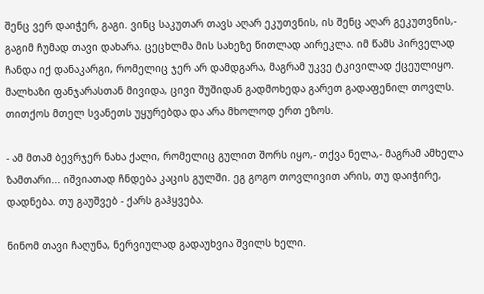შენც ვერ დაიჭერ, გაგი. ვინც საკუთარ თავს აღარ ეკუთვნის, ის შენც აღარ გეკუთვნის,- გაგიმ ჩუმად თავი დახარა. ცეცხლმა მის სახეზე წითლად აირეკლა. იმ წამს პირველად ჩანდა იქ დანაკარგი, რომელიც ჯერ არ დამდგარა, მაგრამ უკვე ტკივილად ქცეულიყო. მალხაზი ფანჯარასთან მივიდა, ცივი შუშიდან გადმოხედა გარეთ გადაფენილ თოვლს. თითქოს მთელ სვანეთს უყურებდა და არა მხოლოდ ერთ ეზოს.

- ამ მთამ ბევრჯერ ნახა ქალი, რომელიც გულით შორს იყო,- თქვა ნელა,- მაგრამ ამხელა ზამთარი... იშვიათად ჩნდება კაცის გულში. ეგ გოგო თოვლივით არის, თუ დაიჭირე, დადნება. თუ გაუშვებ - ქარს გაჰყვება.

ნინომ თავი ჩაღუნა, ნერვიულად გადაუხვია შვილს ხელი.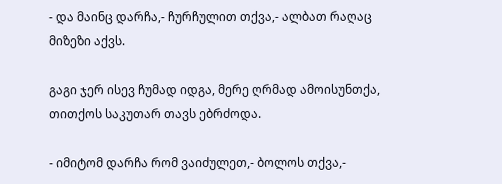- და მაინც დარჩა,- ჩურჩულით თქვა,- ალბათ რაღაც მიზეზი აქვს.

გაგი ჯერ ისევ ჩუმად იდგა, მერე ღრმად ამოისუნთქა, თითქოს საკუთარ თავს ებრძოდა.

- იმიტომ დარჩა რომ ვაიძულეთ,- ბოლოს თქვა,-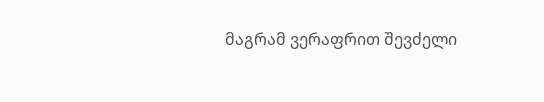მაგრამ ვერაფრით შევძელი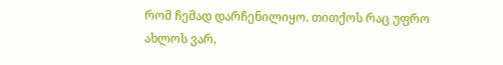რომ ჩემად დარჩენილიყო. თითქოს რაც უფრო ახლოს ვარ,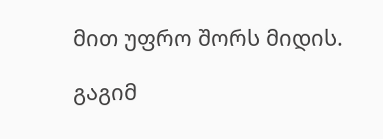მით უფრო შორს მიდის.

გაგიმ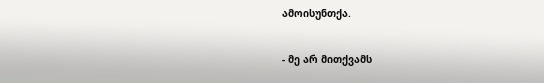ამოისუნთქა.

- მე არ მითქვამს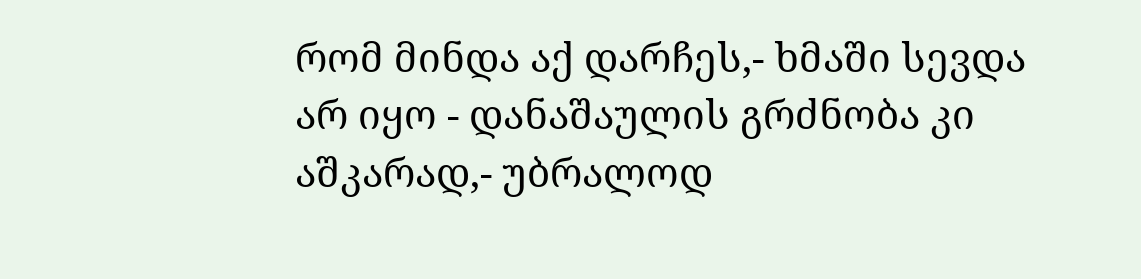რომ მინდა აქ დარჩეს,- ხმაში სევდა არ იყო - დანაშაულის გრძნობა კი აშკარად,- უბრალოდ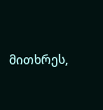მითხრეს,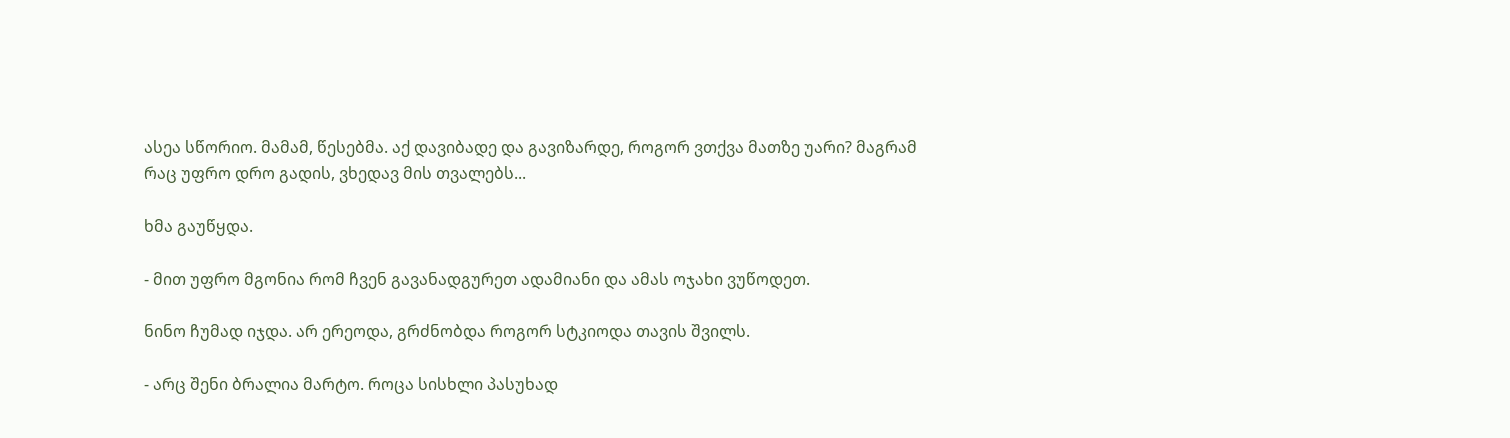ასეა სწორიო. მამამ, წესებმა. აქ დავიბადე და გავიზარდე, როგორ ვთქვა მათზე უარი? მაგრამ რაც უფრო დრო გადის, ვხედავ მის თვალებს...

ხმა გაუწყდა.

- მით უფრო მგონია რომ ჩვენ გავანადგურეთ ადამიანი და ამას ოჯახი ვუწოდეთ.

ნინო ჩუმად იჯდა. არ ერეოდა, გრძნობდა როგორ სტკიოდა თავის შვილს.

- არც შენი ბრალია მარტო. როცა სისხლი პასუხად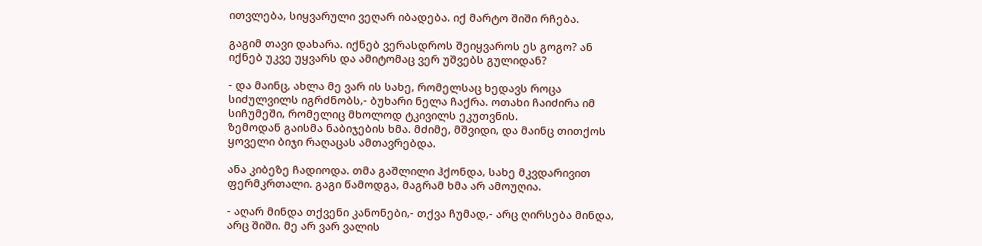ითვლება, სიყვარული ვეღარ იბადება. იქ მარტო შიში რჩება.

გაგიმ თავი დახარა. იქნებ ვერასდროს შეიყვაროს ეს გოგო? ან იქნებ უკვე უყვარს და ამიტომაც ვერ უშვებს გულიდან?

- და მაინც, ახლა მე ვარ ის სახე, რომელსაც ხედავს როცა სიძულვილს იგრძნობს,- ბუხარი ნელა ჩაქრა. ოთახი ჩაიძირა იმ სიჩუმეში, რომელიც მხოლოდ ტკივილს ეკუთვნის.
ზემოდან გაისმა ნაბიჯების ხმა. მძიმე, მშვიდი, და მაინც თითქოს ყოველი ბიჯი რაღაცას ამთავრებდა.

ანა კიბეზე ჩადიოდა. თმა გაშლილი ჰქონდა, სახე მკვდარივით ფერმკრთალი. გაგი წამოდგა, მაგრამ ხმა არ ამოუღია.

- აღარ მინდა თქვენი კანონები,- თქვა ჩუმად,- არც ღირსება მინდა, არც შიში. მე არ ვარ ვალის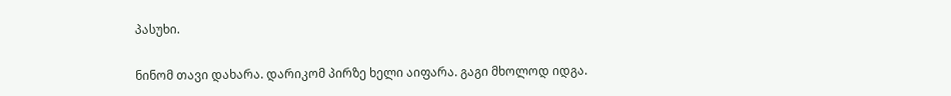პასუხი.

ნინომ თავი დახარა. დარიკომ პირზე ხელი აიფარა. გაგი მხოლოდ იდგა.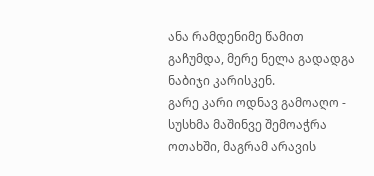ანა რამდენიმე წამით გაჩუმდა, მერე ნელა გადადგა ნაბიჯი კარისკენ.
გარე კარი ოდნავ გამოაღო - სუსხმა მაშინვე შემოაჭრა ოთახში, მაგრამ არავის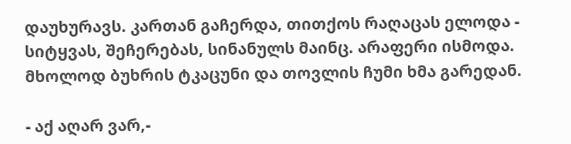დაუხურავს. კართან გაჩერდა, თითქოს რაღაცას ელოდა - სიტყვას, შეჩერებას, სინანულს მაინც. არაფერი ისმოდა. მხოლოდ ბუხრის ტკაცუნი და თოვლის ჩუმი ხმა გარედან.

- აქ აღარ ვარ,-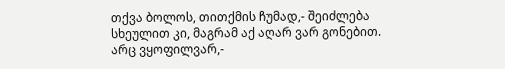თქვა ბოლოს, თითქმის ჩუმად,- შეიძლება სხეულით კი, მაგრამ აქ აღარ ვარ გონებით. არც ვყოფილვარ,-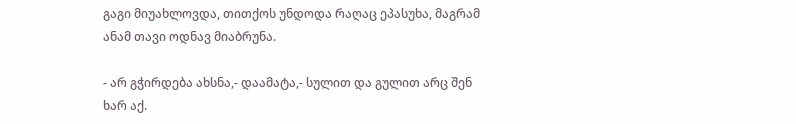გაგი მიუახლოვდა, თითქოს უნდოდა რაღაც ეპასუხა, მაგრამ ანამ თავი ოდნავ მიაბრუნა.

- არ გჭირდება ახსნა,- დაამატა,- სულით და გულით არც შენ ხარ აქ.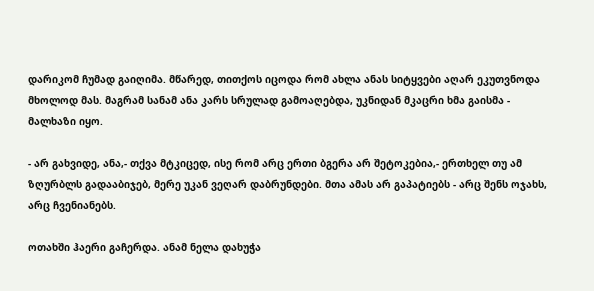დარიკომ ჩუმად გაიღიმა. მწარედ, თითქოს იცოდა რომ ახლა ანას სიტყვები აღარ ეკუთვნოდა მხოლოდ მას. მაგრამ სანამ ანა კარს სრულად გამოაღებდა, უკნიდან მკაცრი ხმა გაისმა - მალხაზი იყო.

- არ გახვიდე, ანა,- თქვა მტკიცედ, ისე რომ არც ერთი ბგერა არ შეტოკებია,- ერთხელ თუ ამ ზღურბლს გადააბიჯებ, მერე უკან ვეღარ დაბრუნდები. მთა ამას არ გაპატიებს - არც შენს ოჯახს, არც ჩვენიანებს.

ოთახში ჰაერი გაჩერდა. ანამ ნელა დახუჭა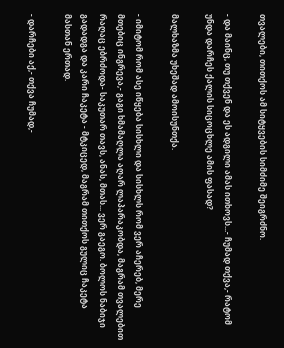თვალები, თითქოს ამ სიტყვების სიმძიმე შეიგრძნო.

- და მაინც, თუ თქვენ და ეს ადგილი ამას ითხოვს...- ჩუმად თქვა,- რატომ უნდა დარჩეს ქალის სიცოცხლე ამის ფასად?

მალხაზმა უხეშად ამოისუნთქა.

- იმიტომ რომ ასე იწყება სისხლი და სისხლს რომ ვერ აჩერებ, მერე მთებიც ინგრევა,- გაგი ხმამაღლა აღარ ლაპარაკობდა, მაგრამ თვალებით რაღაც ებრძოდა- საკუთარ თავს, ანას, მთას... ვერ გაეგო. ბოლოს ნაბიჯი გადადგა და კარი ჩაკეტა - მტკიცედ, მაგრამ თითქოს გულიც ჩაკეტა მასთან ერთად.

- დარჩები აქ,- თქვა ჩუმად,-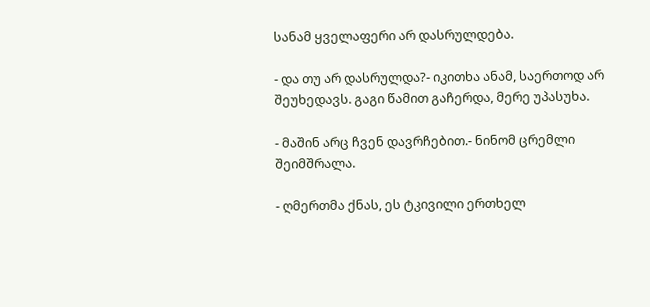სანამ ყველაფერი არ დასრულდება.

- და თუ არ დასრულდა?- იკითხა ანამ, საერთოდ არ შეუხედავს. გაგი წამით გაჩერდა, მერე უპასუხა.

- მაშინ არც ჩვენ დავრჩებით.- ნინომ ცრემლი შეიმშრალა.

- ღმერთმა ქნას, ეს ტკივილი ერთხელ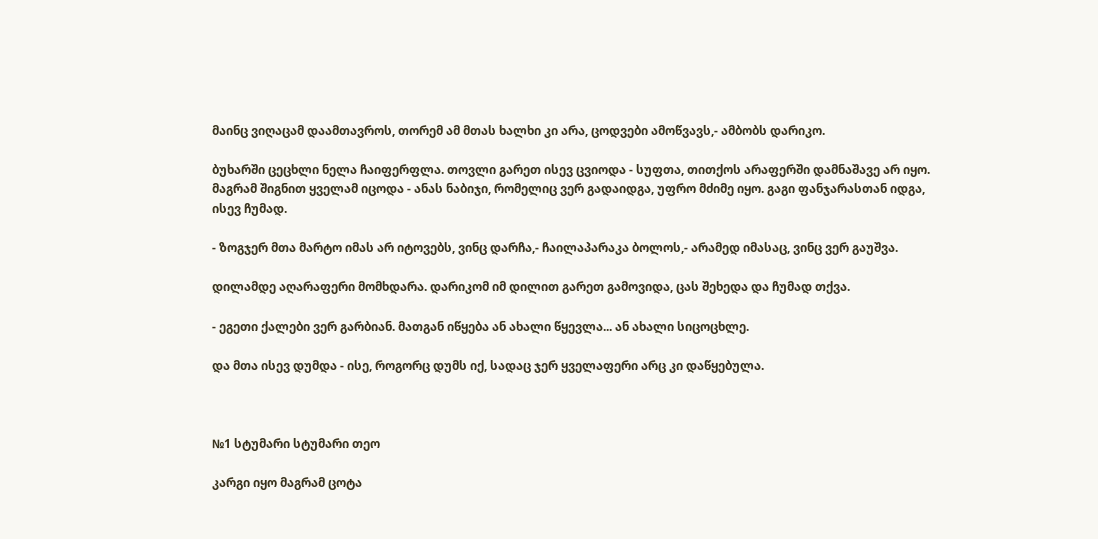მაინც ვიღაცამ დაამთავროს, თორემ ამ მთას ხალხი კი არა, ცოდვები ამოწვავს,- ამბობს დარიკო.

ბუხარში ცეცხლი ნელა ჩაიფერფლა. თოვლი გარეთ ისევ ცვიოდა - სუფთა, თითქოს არაფერში დამნაშავე არ იყო. მაგრამ შიგნით ყველამ იცოდა - ანას ნაბიჯი, რომელიც ვერ გადაიდგა, უფრო მძიმე იყო. გაგი ფანჯარასთან იდგა, ისევ ჩუმად.

- ზოგჯერ მთა მარტო იმას არ იტოვებს, ვინც დარჩა,- ჩაილაპარაკა ბოლოს,- არამედ იმასაც, ვინც ვერ გაუშვა.

დილამდე აღარაფერი მომხდარა. დარიკომ იმ დილით გარეთ გამოვიდა, ცას შეხედა და ჩუმად თქვა.

- ეგეთი ქალები ვერ გარბიან. მათგან იწყება ან ახალი წყევლა... ან ახალი სიცოცხლე.

და მთა ისევ დუმდა - ისე, როგორც დუმს იქ, სადაც ჯერ ყველაფერი არც კი დაწყებულა.



№1 სტუმარი სტუმარი თეო

კარგი იყო მაგრამ ცოტა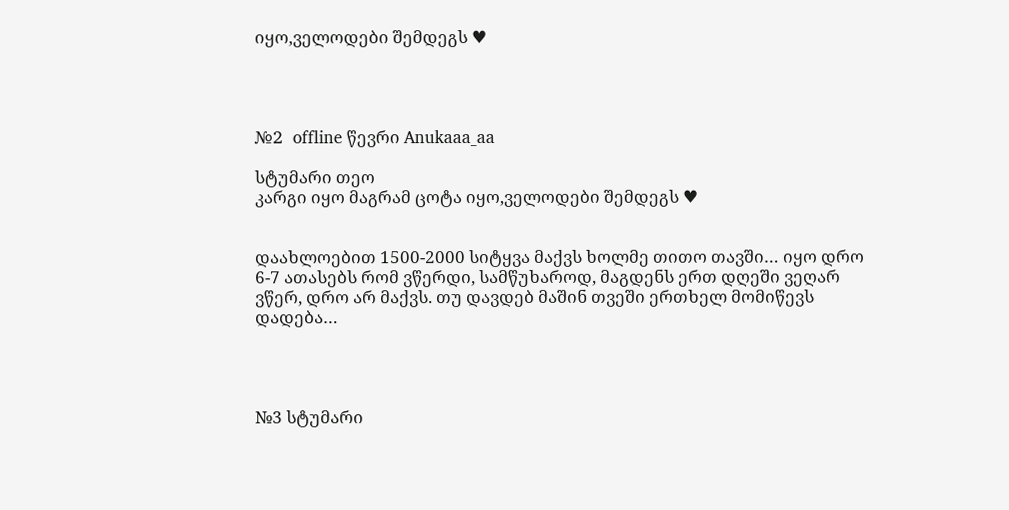იყო,ველოდები შემდეგს ♥




№2  offline წევრი Anukaaa_aa

სტუმარი თეო
კარგი იყო მაგრამ ცოტა იყო,ველოდები შემდეგს ♥


დაახლოებით 1500-2000 სიტყვა მაქვს ხოლმე თითო თავში… იყო დრო 6-7 ათასებს რომ ვწერდი, სამწუხაროდ, მაგდენს ერთ დღეში ვეღარ ვწერ, დრო არ მაქვს. თუ დავდებ მაშინ თვეში ერთხელ მომიწევს დადება…




№3 სტუმარი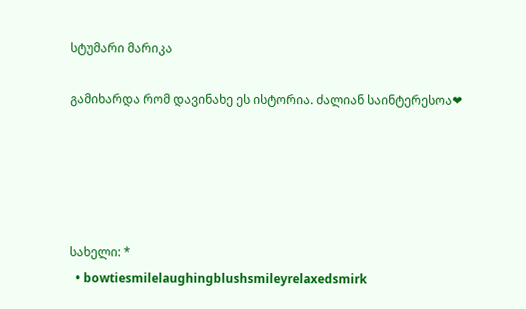სტუმარი მარიკა

გამიხარდა რომ დავინახე ეს ისტორია. ძალიან საინტერესოა❤





სახელი: *
  • bowtiesmilelaughingblushsmileyrelaxedsmirk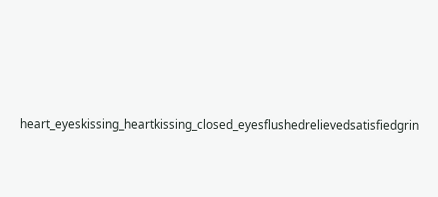heart_eyeskissing_heartkissing_closed_eyesflushedrelievedsatisfiedgrin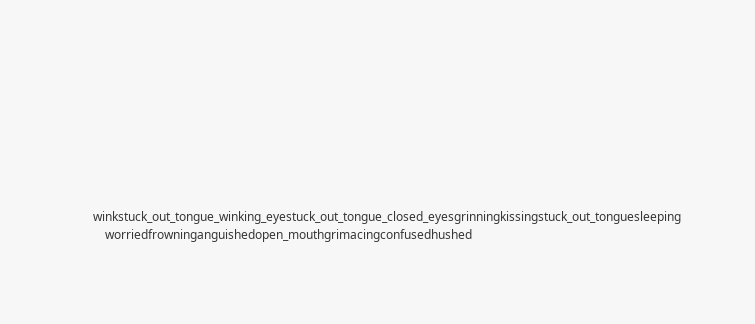winkstuck_out_tongue_winking_eyestuck_out_tongue_closed_eyesgrinningkissingstuck_out_tonguesleeping
    worriedfrowninganguishedopen_mouthgrimacingconfusedhushed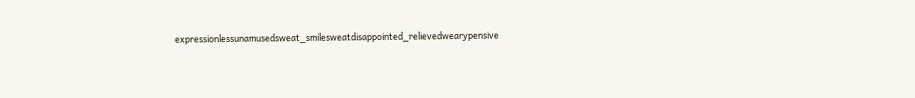expressionlessunamusedsweat_smilesweatdisappointed_relievedwearypensive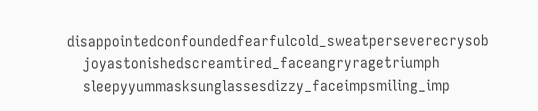disappointedconfoundedfearfulcold_sweatperseverecrysob
    joyastonishedscreamtired_faceangryragetriumph
    sleepyyummasksunglassesdizzy_faceimpsmiling_imp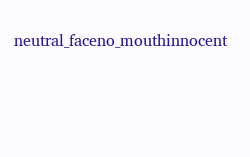neutral_faceno_mouthinnocent